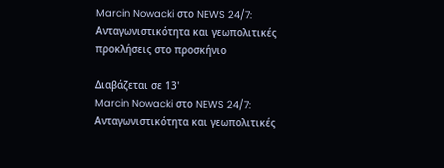Marcin Nowacki στο NEWS 24/7: Ανταγωνιστικότητα και γεωπολιτικές προκλήσεις στο προσκήνιο

Διαβάζεται σε 13'
Marcin Nowacki στο NEWS 24/7: Ανταγωνιστικότητα και γεωπολιτικές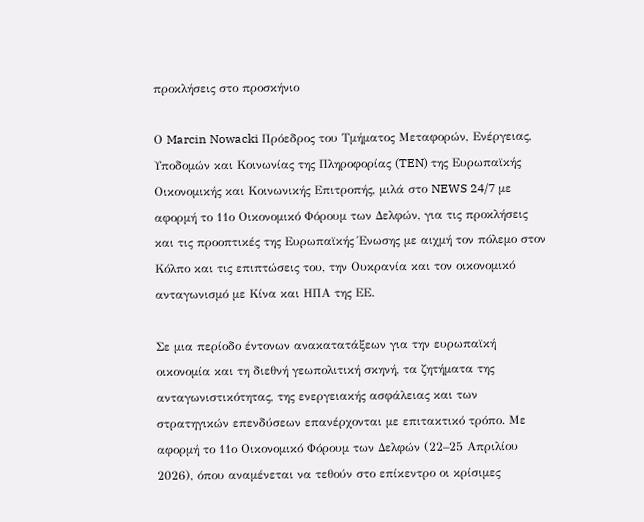προκλήσεις στο προσκήνιο

Ο Marcin Nowacki Πρόεδρος του Τμήματος Μεταφορών, Ενέργειας, Υποδομών και Κοινωνίας της Πληροφορίας (TEN) της Ευρωπαϊκής Οικονομικής και Κοινωνικής Επιτροπής, μιλά στο NEWS 24/7 με αφορμή το 11ο Οικονομικό Φόρουμ των Δελφών, για τις προκλήσεις και τις προοπτικές της Ευρωπαϊκής Ένωσης με αιχμή τον πόλεμο στον Κόλπο και τις επιπτώσεις του, την Ουκρανία και τον οικονομικό ανταγωνισμό με Κίνα και ΗΠΑ της ΕΕ.

Σε μια περίοδο έντονων ανακατατάξεων για την ευρωπαϊκή οικονομία και τη διεθνή γεωπολιτική σκηνή, τα ζητήματα της ανταγωνιστικότητας, της ενεργειακής ασφάλειας και των στρατηγικών επενδύσεων επανέρχονται με επιτακτικό τρόπο. Με αφορμή το 11ο Οικονομικό Φόρουμ των Δελφών (22–25 Απριλίου 2026), όπου αναμένεται να τεθούν στο επίκεντρο οι κρίσιμες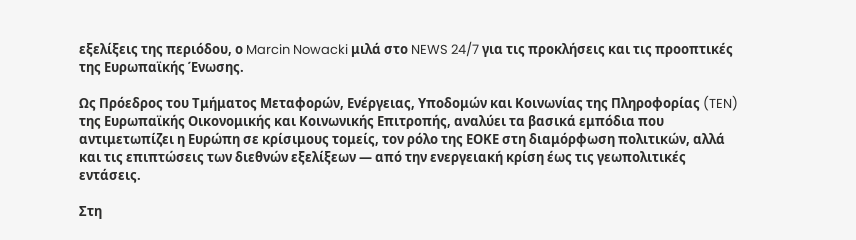εξελίξεις της περιόδου, ο Marcin Nowacki μιλά στο NEWS 24/7 για τις προκλήσεις και τις προοπτικές της Ευρωπαϊκής Ένωσης.

Ως Πρόεδρος του Τμήματος Μεταφορών, Ενέργειας, Υποδομών και Κοινωνίας της Πληροφορίας (TEN) της Ευρωπαϊκής Οικονομικής και Κοινωνικής Επιτροπής, αναλύει τα βασικά εμπόδια που αντιμετωπίζει η Ευρώπη σε κρίσιμους τομείς, τον ρόλο της ΕΟΚΕ στη διαμόρφωση πολιτικών, αλλά και τις επιπτώσεις των διεθνών εξελίξεων — από την ενεργειακή κρίση έως τις γεωπολιτικές εντάσεις.

Στη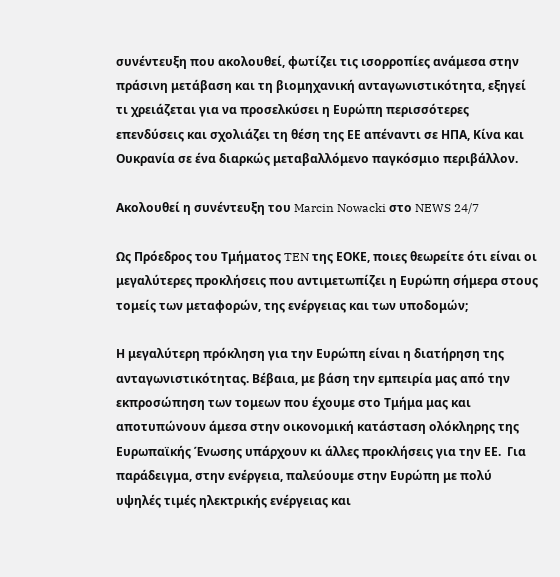συνέντευξη που ακολουθεί, φωτίζει τις ισορροπίες ανάμεσα στην πράσινη μετάβαση και τη βιομηχανική ανταγωνιστικότητα, εξηγεί τι χρειάζεται για να προσελκύσει η Ευρώπη περισσότερες επενδύσεις και σχολιάζει τη θέση της ΕΕ απέναντι σε ΗΠΑ, Κίνα και Ουκρανία σε ένα διαρκώς μεταβαλλόμενο παγκόσμιο περιβάλλον.

Ακολουθεί η συνέντευξη του Marcin Nowacki στο NEWS 24/7

Ως Πρόεδρος του Τμήματος TEN της ΕΟΚΕ, ποιες θεωρείτε ότι είναι οι μεγαλύτερες προκλήσεις που αντιμετωπίζει η Ευρώπη σήμερα στους τομείς των μεταφορών, της ενέργειας και των υποδομών;

Η μεγαλύτερη πρόκληση για την Ευρώπη είναι η διατήρηση της ανταγωνιστικότητας. Βέβαια, με βάση την εμπειρία μας από την εκπροσώπηση των τομεων που έχουμε στο Τμήμα μας και αποτυπώνουν άμεσα στην οικονομική κατάσταση ολόκληρης της Ευρωπαϊκής Ένωσης υπάρχουν κι άλλες προκλήσεις για την ΕΕ.  Για παράδειγμα, στην ενέργεια, παλεύουμε στην Ευρώπη με πολύ υψηλές τιμές ηλεκτρικής ενέργειας και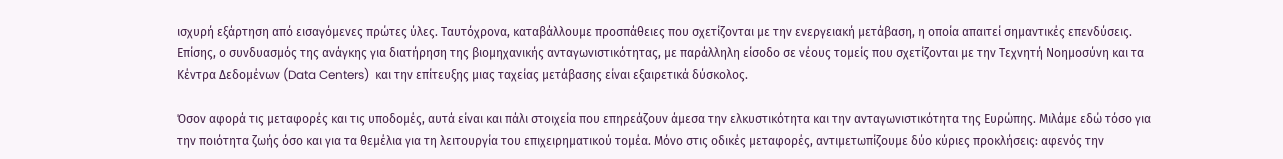ισχυρή εξάρτηση από εισαγόμενες πρώτες ύλες. Ταυτόχρονα, καταβάλλουμε προσπάθειες που σχετίζονται με την ενεργειακή μετάβαση, η οποία απαιτεί σημαντικές επενδύσεις. Επίσης, ο συνδυασμός της ανάγκης για διατήρηση της βιομηχανικής ανταγωνιστικότητας, με παράλληλη είσοδο σε νέους τομείς που σχετίζονται με την Τεχνητή Νοημοσύνη και τα Κέντρα Δεδομένων (Data Centers)  και την επίτευξης μιας ταχείας μετάβασης είναι εξαιρετικά δύσκολος.

Όσον αφορά τις μεταφορές και τις υποδομές, αυτά είναι και πάλι στοιχεία που επηρεάζουν άμεσα την ελκυστικότητα και την ανταγωνιστικότητα της Ευρώπης. Μιλάμε εδώ τόσο για την ποιότητα ζωής όσο και για τα θεμέλια για τη λειτουργία του επιχειρηματικού τομέα. Μόνο στις οδικές μεταφορές, αντιμετωπίζουμε δύο κύριες προκλήσεις: αφενός την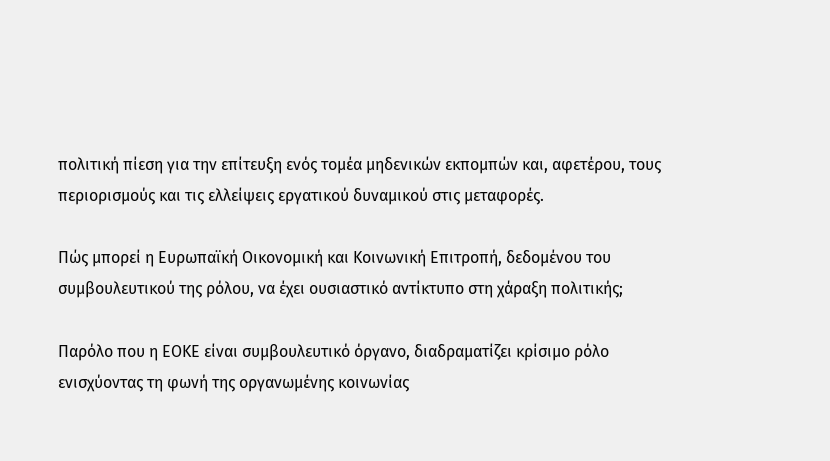πολιτική πίεση για την επίτευξη ενός τομέα μηδενικών εκπομπών και, αφετέρου, τους περιορισμούς και τις ελλείψεις εργατικού δυναμικού στις μεταφορές.

Πώς μπορεί η Ευρωπαϊκή Οικονομική και Κοινωνική Επιτροπή, δεδομένου του συμβουλευτικού της ρόλου, να έχει ουσιαστικό αντίκτυπο στη χάραξη πολιτικής;

Παρόλο που η ΕΟΚΕ είναι συμβουλευτικό όργανο, διαδραματίζει κρίσιμο ρόλο ενισχύοντας τη φωνή της οργανωμένης κοινωνίας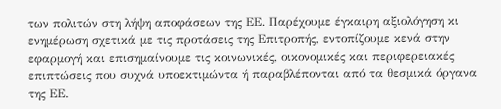των πολιτών στη λήψη αποφάσεων της ΕΕ. Παρέχουμε έγκαιρη αξιολόγηση κι ενημέρωση σχετικά με τις προτάσεις της Επιτροπής, εντοπίζουμε κενά στην εφαρμογή και επισημαίνουμε τις κοινωνικές, οικονομικές και περιφερειακές επιπτώσεις που συχνά υποεκτιμώντα ή παραβλέπονται από τα θεσμικά όργανα της ΕΕ.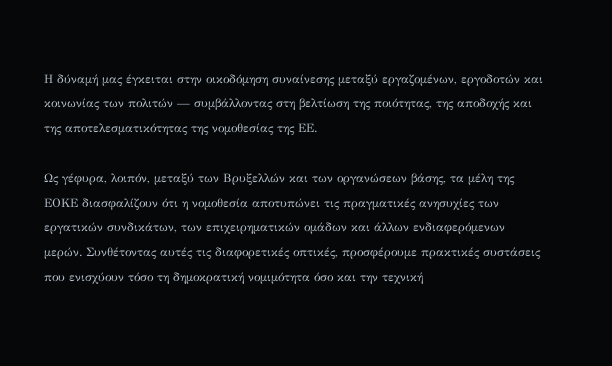Η δύναμή μας έγκειται στην οικοδόμηση συναίνεσης μεταξύ εργαζομένων, εργοδοτών και κοινωνίας των πολιτών — συμβάλλοντας στη βελτίωση της ποιότητας, της αποδοχής και της αποτελεσματικότητας της νομοθεσίας της ΕΕ.

Ως γέφυρα, λοιπόν, μεταξύ των Βρυξελλών και των οργανώσεων βάσης, τα μέλη της ΕΟΚΕ διασφαλίζουν ότι η νομοθεσία αποτυπώνει τις πραγματικές ανησυχίες των εργατικών συνδικάτων, των επιχειρηματικών ομάδων και άλλων ενδιαφερόμενων μερών. Συνθέτοντας αυτές τις διαφορετικές οπτικές, προσφέρουμε πρακτικές συστάσεις που ενισχύουν τόσο τη δημοκρατική νομιμότητα όσο και την τεχνική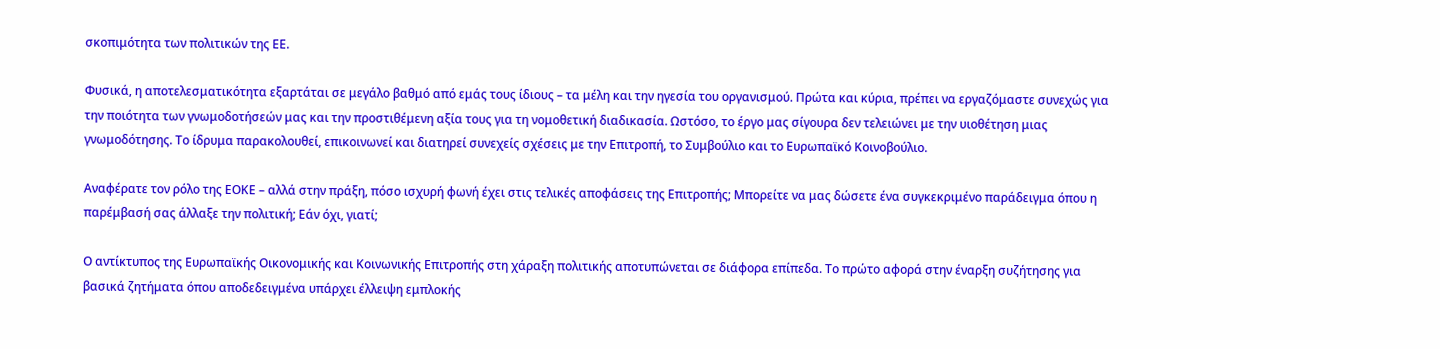σκοπιμότητα των πολιτικών της ΕΕ.

Φυσικά, η αποτελεσματικότητα εξαρτάται σε μεγάλο βαθμό από εμάς τους ίδιους – τα μέλη και την ηγεσία του οργανισμού. Πρώτα και κύρια, πρέπει να εργαζόμαστε συνεχώς για την ποιότητα των γνωμοδοτήσεών μας και την προστιθέμενη αξία τους για τη νομοθετική διαδικασία. Ωστόσο, το έργο μας σίγουρα δεν τελειώνει με την υιοθέτηση μιας γνωμοδότησης. Το ίδρυμα παρακολουθεί, επικοινωνεί και διατηρεί συνεχείς σχέσεις με την Επιτροπή, το Συμβούλιο και το Ευρωπαϊκό Κοινοβούλιο.

Αναφέρατε τον ρόλο της ΕΟΚΕ – αλλά στην πράξη, πόσο ισχυρή φωνή έχει στις τελικές αποφάσεις της Επιτροπής; Μπορείτε να μας δώσετε ένα συγκεκριμένο παράδειγμα όπου η παρέμβασή σας άλλαξε την πολιτική; Εάν όχι, γιατί;

Ο αντίκτυπος της Ευρωπαϊκής Οικονομικής και Κοινωνικής Επιτροπής στη χάραξη πολιτικής αποτυπώνεται σε διάφορα επίπεδα. Το πρώτο αφορά στην έναρξη συζήτησης για βασικά ζητήματα όπου αποδεδειγμένα υπάρχει έλλειψη εμπλοκής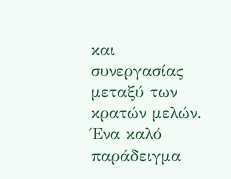και συνεργασίας μεταξύ των κρατών μελών. Ένα καλό παράδειγμα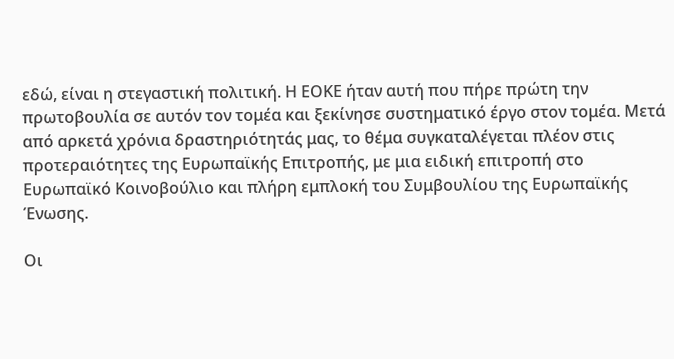εδώ, είναι η στεγαστική πολιτική. Η ΕΟΚΕ ήταν αυτή που πήρε πρώτη την πρωτοβουλία σε αυτόν τον τομέα και ξεκίνησε συστηματικό έργο στον τομέα. Μετά από αρκετά χρόνια δραστηριότητάς μας, το θέμα συγκαταλέγεται πλέον στις προτεραιότητες της Ευρωπαϊκής Επιτροπής, με μια ειδική επιτροπή στο Ευρωπαϊκό Κοινοβούλιο και πλήρη εμπλοκή του Συμβουλίου της Ευρωπαϊκής Ένωσης.

Οι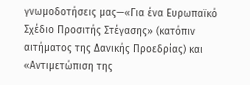γνωμοδοτήσεις μας—«Για ένα Ευρωπαϊκό Σχέδιο Προσιτής Στέγασης» (κατόπιν αιτήματος της Δανικής Προεδρίας) και «Αντιμετώπιση της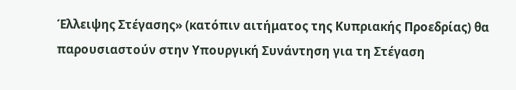Έλλειψης Στέγασης» (κατόπιν αιτήματος της Κυπριακής Προεδρίας) θα παρουσιαστούν στην Υπουργική Συνάντηση για τη Στέγαση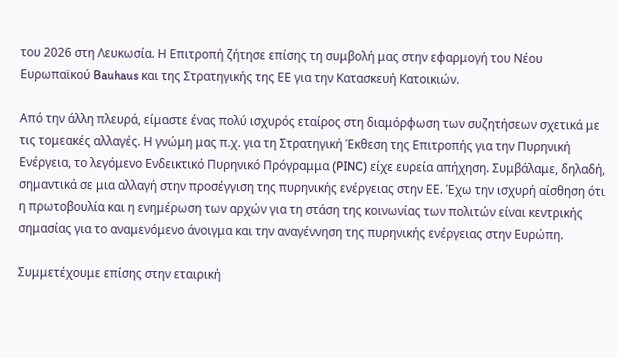του 2026 στη Λευκωσία. Η Επιτροπή ζήτησε επίσης τη συμβολή μας στην εφαρμογή του Νέου Ευρωπαϊκού Bauhaus και της Στρατηγικής της ΕΕ για την Κατασκευή Κατοικιών.

Από την άλλη πλευρά, είμαστε ένας πολύ ισχυρός εταίρος στη διαμόρφωση των συζητήσεων σχετικά με τις τομεακές αλλαγές. Η γνώμη μας π.χ. για τη Στρατηγική Έκθεση της Επιτροπής για την Πυρηνική Ενέργεια, το λεγόμενο Ενδεικτικό Πυρηνικό Πρόγραμμα (PINC) είχε ευρεία απήχηση. Συμβάλαμε, δηλαδή, σημαντικά σε μια αλλαγή στην προσέγγιση της πυρηνικής ενέργειας στην ΕΕ. Έχω την ισχυρή αίσθηση ότι η πρωτοβουλία και η ενημέρωση των αρχών για τη στάση της κοινωνίας των πολιτών είναι κεντρικής σημασίας για το αναμενόμενο άνοιγμα και την αναγέννηση της πυρηνικής ενέργειας στην Ευρώπη.

Συμμετέχουμε επίσης στην εταιρική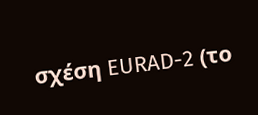σχέση EURAD-2 (το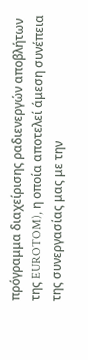πρόγραμμα διαχείρισης ραδιενεργών αποβλήτων της EUROTOM), η οποία αποτελεί άμεση συνέπεια της συνεργασίας μας με την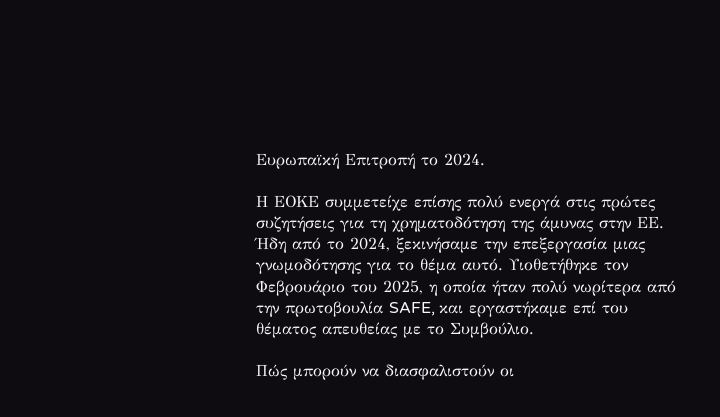Ευρωπαϊκή Επιτροπή το 2024.

Η ΕΟΚΕ συμμετείχε επίσης πολύ ενεργά στις πρώτες συζητήσεις για τη χρηματοδότηση της άμυνας στην ΕΕ. Ήδη από το 2024, ξεκινήσαμε την επεξεργασία μιας γνωμοδότησης για το θέμα αυτό. Υιοθετήθηκε τον Φεβρουάριο του 2025, η οποία ήταν πολύ νωρίτερα από την πρωτοβουλία SAFE, και εργαστήκαμε επί του θέματος απευθείας με το Συμβούλιο.

Πώς μπορούν να διασφαλιστούν οι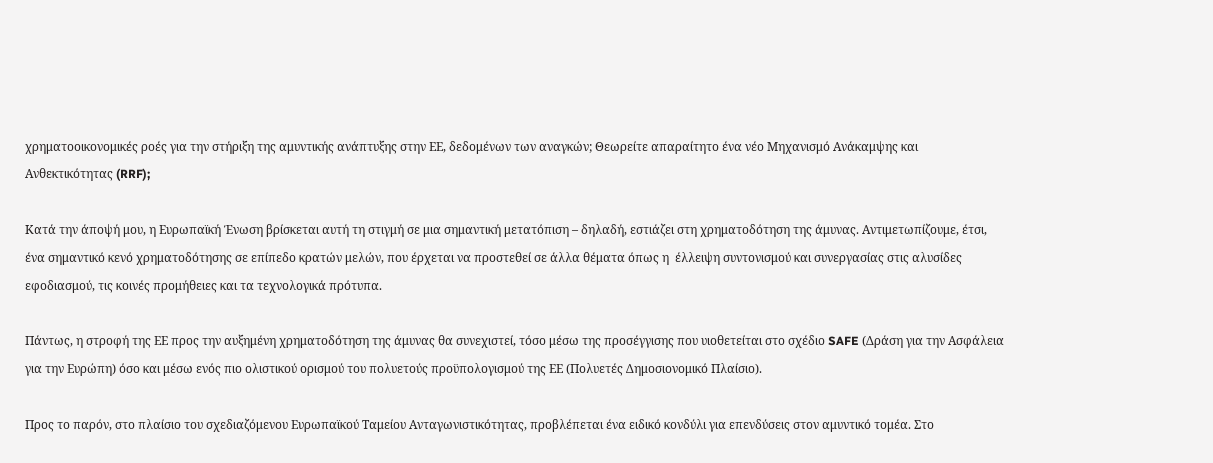χρηματοοικονομικές ροές για την στήριξη της αμυντικής ανάπτυξης στην ΕΕ, δεδομένων των αναγκών; Θεωρείτε απαραίτητο ένα νέο Μηχανισμό Ανάκαμψης και Ανθεκτικότητας (RRF);

Κατά την άποψή μου, η Ευρωπαϊκή Ένωση βρίσκεται αυτή τη στιγμή σε μια σημαντική μετατόπιση – δηλαδή, εστιάζει στη χρηματοδότηση της άμυνας. Αντιμετωπίζουμε, έτσι, ένα σημαντικό κενό χρηματοδότησης σε επίπεδο κρατών μελών, που έρχεται να προστεθεί σε άλλα θέματα όπως η  έλλειψη συντονισμού και συνεργασίας στις αλυσίδες εφοδιασμού, τις κοινές προμήθειες και τα τεχνολογικά πρότυπα.

Πάντως, η στροφή της ΕΕ προς την αυξημένη χρηματοδότηση της άμυνας θα συνεχιστεί, τόσο μέσω της προσέγγισης που υιοθετείται στο σχέδιο SAFE (Δράση για την Ασφάλεια για την Ευρώπη) όσο και μέσω ενός πιο ολιστικού ορισμού του πολυετούς προϋπολογισμού της ΕΕ (Πολυετές Δημοσιονομικό Πλαίσιο).

Προς το παρόν, στο πλαίσιο του σχεδιαζόμενου Ευρωπαϊκού Ταμείου Ανταγωνιστικότητας, προβλέπεται ένα ειδικό κονδύλι για επενδύσεις στον αμυντικό τομέα. Στο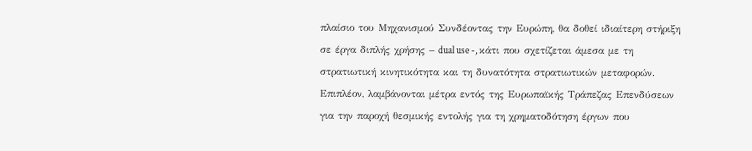πλαίσιο του Μηχανισμού Συνδέοντας την Ευρώπη, θα δοθεί ιδιαίτερη στήριξη σε έργα διπλής χρήσης – dual use -, κάτι που σχετίζεται άμεσα με τη στρατιωτική κινητικότητα και τη δυνατότητα στρατιωτικών μεταφορών. Επιπλέον, λαμβάνονται μέτρα εντός της Ευρωπαϊκής Τράπεζας Επενδύσεων για την παροχή θεσμικής εντολής για τη χρηματοδότηση έργων που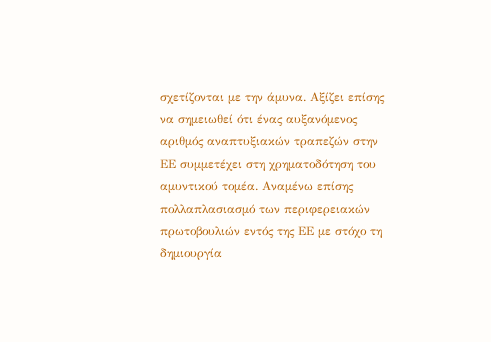σχετίζονται με την άμυνα. Αξίζει επίσης να σημειωθεί ότι ένας αυξανόμενος αριθμός αναπτυξιακών τραπεζών στην ΕΕ συμμετέχει στη χρηματοδότηση του αμυντικού τομέα. Αναμένω επίσης πολλαπλασιασμό των περιφερειακών πρωτοβουλιών εντός της ΕΕ με στόχο τη δημιουργία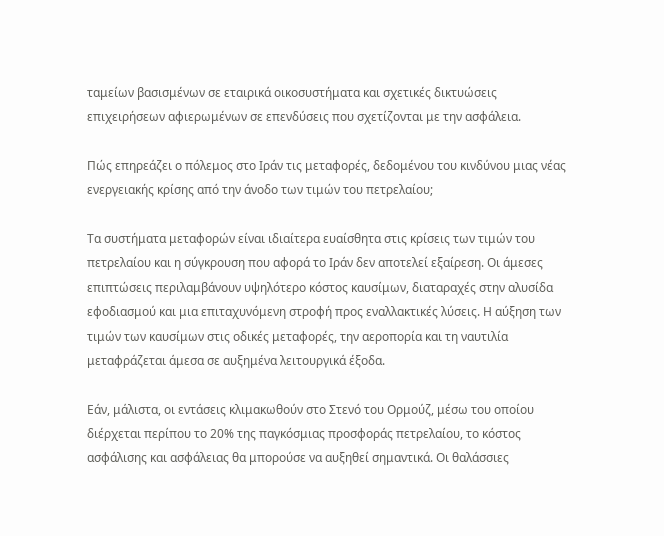ταμείων βασισμένων σε εταιρικά οικοσυστήματα και σχετικές δικτυώσεις επιχειρήσεων αφιερωμένων σε επενδύσεις που σχετίζονται με την ασφάλεια.

Πώς επηρεάζει ο πόλεμος στο Ιράν τις μεταφορές, δεδομένου του κινδύνου μιας νέας ενεργειακής κρίσης από την άνοδο των τιμών του πετρελαίου;

Τα συστήματα μεταφορών είναι ιδιαίτερα ευαίσθητα στις κρίσεις των τιμών του πετρελαίου και η σύγκρουση που αφορά το Ιράν δεν αποτελεί εξαίρεση. Οι άμεσες επιπτώσεις περιλαμβάνουν υψηλότερο κόστος καυσίμων, διαταραχές στην αλυσίδα εφοδιασμού και μια επιταχυνόμενη στροφή προς εναλλακτικές λύσεις. Η αύξηση των τιμών των καυσίμων στις οδικές μεταφορές, την αεροπορία και τη ναυτιλία μεταφράζεται άμεσα σε αυξημένα λειτουργικά έξοδα.

Εάν, μάλιστα, οι εντάσεις κλιμακωθούν στο Στενό του Ορμούζ, μέσω του οποίου διέρχεται περίπου το 20% της παγκόσμιας προσφοράς πετρελαίου, το κόστος ασφάλισης και ασφάλειας θα μπορούσε να αυξηθεί σημαντικά. Οι θαλάσσιες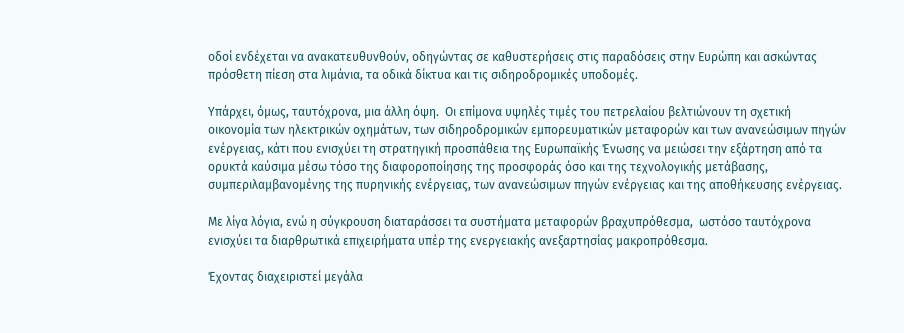οδοί ενδέχεται να ανακατευθυνθούν, οδηγώντας σε καθυστερήσεις στις παραδόσεις στην Ευρώπη και ασκώντας πρόσθετη πίεση στα λιμάνια, τα οδικά δίκτυα και τις σιδηροδρομικές υποδομές.

Υπάρχει, όμως, ταυτόχρονα, μια άλλη όψη.  Οι επίμονα υψηλές τιμές του πετρελαίου βελτιώνουν τη σχετική οικονομία των ηλεκτρικών οχημάτων, των σιδηροδρομικών εμπορευματικών μεταφορών και των ανανεώσιμων πηγών ενέργειας, κάτι που ενισχύει τη στρατηγική προσπάθεια της Ευρωπαϊκής Ένωσης να μειώσει την εξάρτηση από τα ορυκτά καύσιμα μέσω τόσο της διαφοροποίησης της προσφοράς όσο και της τεχνολογικής μετάβασης, συμπεριλαμβανομένης της πυρηνικής ενέργειας, των ανανεώσιμων πηγών ενέργειας και της αποθήκευσης ενέργειας.

Με λίγα λόγια, ενώ η σύγκρουση διαταράσσει τα συστήματα μεταφορών βραχυπρόθεσμα,  ωστόσο ταυτόχρονα ενισχύει τα διαρθρωτικά επιχειρήματα υπέρ της ενεργειακής ανεξαρτησίας μακροπρόθεσμα.

Έχοντας διαχειριστεί μεγάλα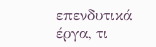επενδυτικά έργα, τι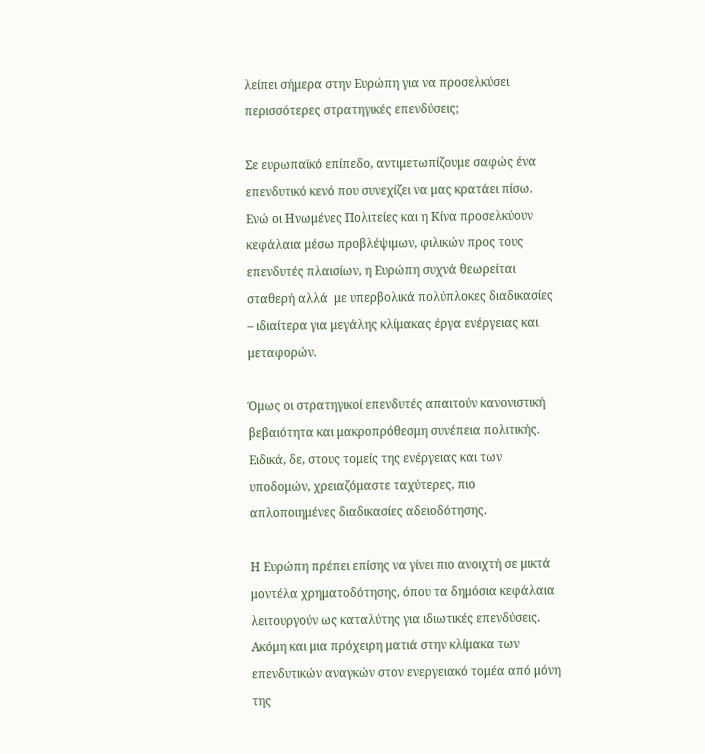λείπει σήμερα στην Ευρώπη για να προσελκύσει περισσότερες στρατηγικές επενδύσεις;

Σε ευρωπαϊκό επίπεδο, αντιμετωπίζουμε σαφώς ένα επενδυτικό κενό που συνεχίζει να μας κρατάει πίσω. Ενώ οι Ηνωμένες Πολιτείες και η Κίνα προσελκύουν κεφάλαια μέσω προβλέψιμων, φιλικών προς τους επενδυτές πλαισίων, η Ευρώπη συχνά θεωρείται σταθερή αλλά  με υπερβολικά πολύπλοκες διαδικασίες – ιδιαίτερα για μεγάλης κλίμακας έργα ενέργειας και μεταφορών.

Όμως οι στρατηγικοί επενδυτές απαιτούν κανονιστική βεβαιότητα και μακροπρόθεσμη συνέπεια πολιτικής. Ειδικά, δε, στους τομείς της ενέργειας και των υποδομών, χρειαζόμαστε ταχύτερες, πιο απλοποιημένες διαδικασίες αδειοδότησης.

Η Ευρώπη πρέπει επίσης να γίνει πιο ανοιχτή σε μικτά μοντέλα χρηματοδότησης, όπου τα δημόσια κεφάλαια λειτουργούν ως καταλύτης για ιδιωτικές επενδύσεις. Ακόμη και μια πρόχειρη ματιά στην κλίμακα των επενδυτικών αναγκών στον ενεργειακό τομέα από μόνη της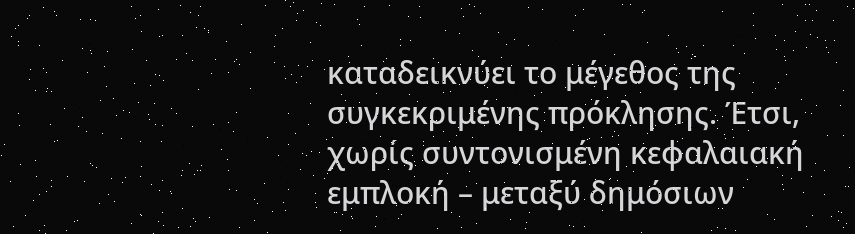καταδεικνύει το μέγεθος της συγκεκριμένης πρόκλησης. Έτσι, χωρίς συντονισμένη κεφαλαιακή εμπλοκή – μεταξύ δημόσιων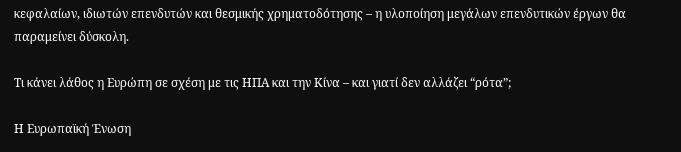κεφαλαίων, ιδιωτών επενδυτών και θεσμικής χρηματοδότησης – η υλοποίηση μεγάλων επενδυτικών έργων θα παραμείνει δύσκολη.

Τι κάνει λάθος η Ευρώπη σε σχέση με τις ΗΠΑ και την Κίνα – και γιατί δεν αλλάζει “ρότα”;

Η Ευρωπαϊκή Ένωση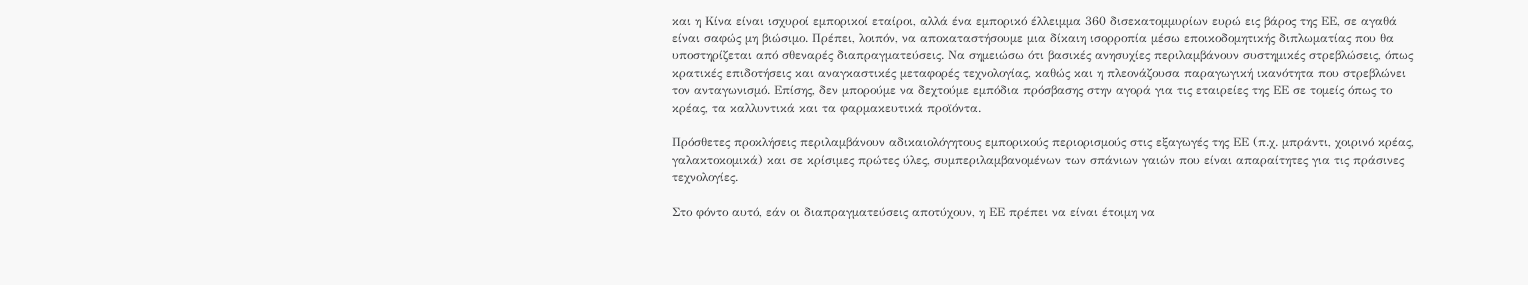και η Κίνα είναι ισχυροί εμπορικοί εταίροι, αλλά ένα εμπορικό έλλειμμα 360 δισεκατομμυρίων ευρώ εις βάρος της ΕΕ, σε αγαθά είναι σαφώς μη βιώσιμο. Πρέπει, λοιπόν, να αποκαταστήσουμε μια δίκαιη ισορροπία μέσω εποικοδομητικής διπλωματίας που θα υποστηρίζεται από σθεναρές διαπραγματεύσεις. Να σημειώσω ότι βασικές ανησυχίες περιλαμβάνουν συστημικές στρεβλώσεις, όπως κρατικές επιδοτήσεις και αναγκαστικές μεταφορές τεχνολογίας, καθώς και η πλεονάζουσα παραγωγική ικανότητα που στρεβλώνει τον ανταγωνισμό. Επίσης, δεν μπορούμε να δεχτούμε εμπόδια πρόσβασης στην αγορά για τις εταιρείες της ΕΕ σε τομείς όπως το κρέας, τα καλλυντικά και τα φαρμακευτικά προϊόντα.

Πρόσθετες προκλήσεις περιλαμβάνουν αδικαιολόγητους εμπορικούς περιορισμούς στις εξαγωγές της ΕΕ (π.χ. μπράντι, χοιρινό κρέας, γαλακτοκομικά) και σε κρίσιμες πρώτες ύλες, συμπεριλαμβανομένων των σπάνιων γαιών που είναι απαραίτητες για τις πράσινες τεχνολογίες.

Στο φόντο αυτό, εάν οι διαπραγματεύσεις αποτύχουν, η ΕΕ πρέπει να είναι έτοιμη να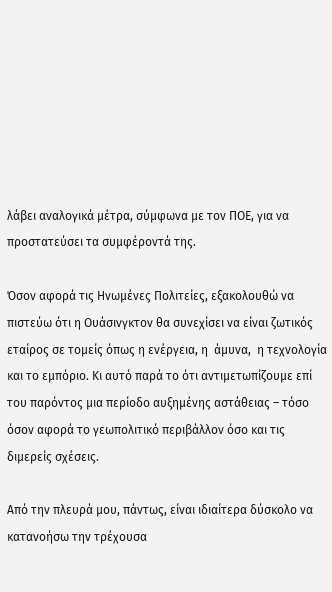λάβει αναλογικά μέτρα, σύμφωνα με τον ΠΟΕ, για να προστατεύσει τα συμφέροντά της.

Όσον αφορά τις Ηνωμένες Πολιτείες, εξακολουθώ να πιστεύω ότι η Ουάσινγκτον θα συνεχίσει να είναι ζωτικός εταίρος σε τομείς όπως η ενέργεια, η  άμυνα,  η τεχνολογία και το εμπόριο. Κι αυτό παρά το ότι αντιμετωπίζουμε επί του παρόντος μια περίοδο αυξημένης αστάθειας – τόσο όσον αφορά το γεωπολιτικό περιβάλλον όσο και τις διμερείς σχέσεις.

Από την πλευρά μου, πάντως, είναι ιδιαίτερα δύσκολο να κατανοήσω την τρέχουσα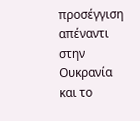προσέγγιση απέναντι στην Ουκρανία και το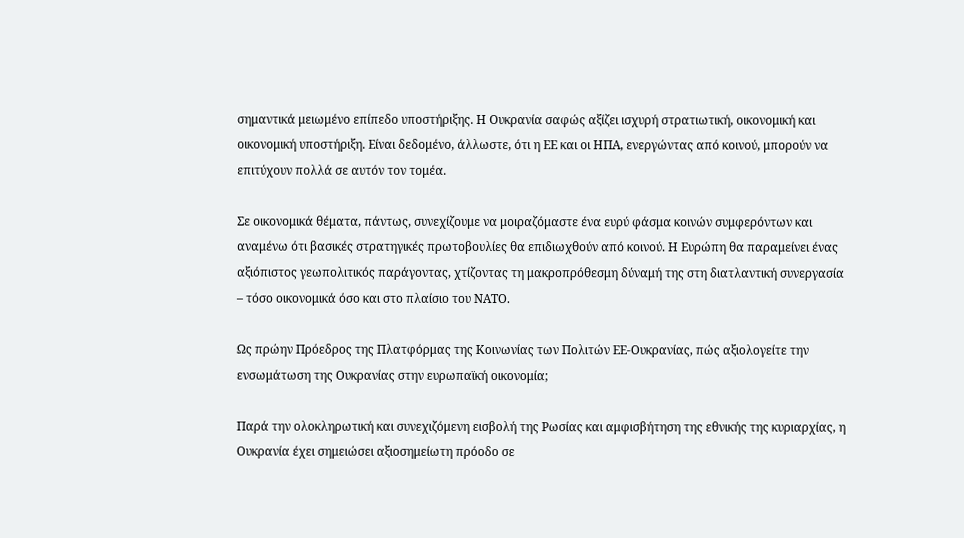σημαντικά μειωμένο επίπεδο υποστήριξης. Η Ουκρανία σαφώς αξίζει ισχυρή στρατιωτική, οικονομική και οικονομική υποστήριξη. Είναι δεδομένο, άλλωστε, ότι η ΕΕ και οι ΗΠΑ, ενεργώντας από κοινού, μπορούν να επιτύχουν πολλά σε αυτόν τον τομέα.

Σε οικονομικά θέματα, πάντως, συνεχίζουμε να μοιραζόμαστε ένα ευρύ φάσμα κοινών συμφερόντων και αναμένω ότι βασικές στρατηγικές πρωτοβουλίες θα επιδιωχθούν από κοινού. Η Ευρώπη θα παραμείνει ένας αξιόπιστος γεωπολιτικός παράγοντας, χτίζοντας τη μακροπρόθεσμη δύναμή της στη διατλαντική συνεργασία – τόσο οικονομικά όσο και στο πλαίσιο του ΝΑΤΟ.

Ως πρώην Πρόεδρος της Πλατφόρμας της Κοινωνίας των Πολιτών ΕΕ-Ουκρανίας, πώς αξιολογείτε την ενσωμάτωση της Ουκρανίας στην ευρωπαϊκή οικονομία;

Παρά την ολοκληρωτική και συνεχιζόμενη εισβολή της Ρωσίας και αμφισβήτηση της εθνικής της κυριαρχίας, η Ουκρανία έχει σημειώσει αξιοσημείωτη πρόοδο σε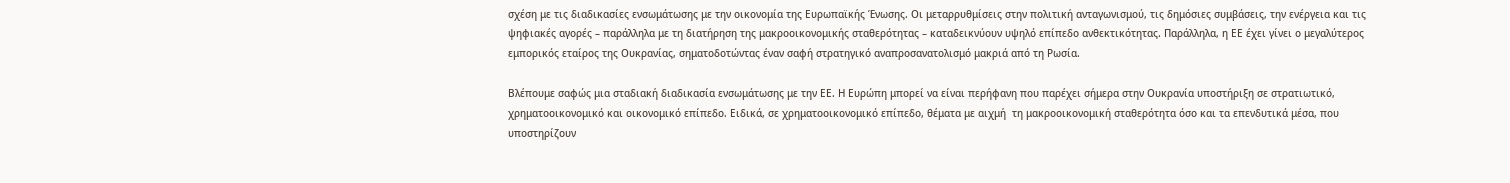σχέση με τις διαδικασίες ενσωμάτωσης με την οικονομία της Ευρωπαϊκής Ένωσης. Οι μεταρρυθμίσεις στην πολιτική ανταγωνισμού, τις δημόσιες συμβάσεις, την ενέργεια και τις ψηφιακές αγορές – παράλληλα με τη διατήρηση της μακροοικονομικής σταθερότητας – καταδεικνύουν υψηλό επίπεδο ανθεκτικότητας. Παράλληλα, η ΕΕ έχει γίνει ο μεγαλύτερος εμπορικός εταίρος της Ουκρανίας, σηματοδοτώντας έναν σαφή στρατηγικό αναπροσανατολισμό μακριά από τη Ρωσία.

Βλέπουμε σαφώς μια σταδιακή διαδικασία ενσωμάτωσης με την ΕΕ. Η Ευρώπη μπορεί να είναι περήφανη που παρέχει σήμερα στην Ουκρανία υποστήριξη σε στρατιωτικό, χρηματοοικονομικό και οικονομικό επίπεδο. Ειδικά, σε χρηματοοικονομικό επίπεδο, θέματα με αιχμή  τη μακροοικονομική σταθερότητα όσο και τα επενδυτικά μέσα, που υποστηρίζουν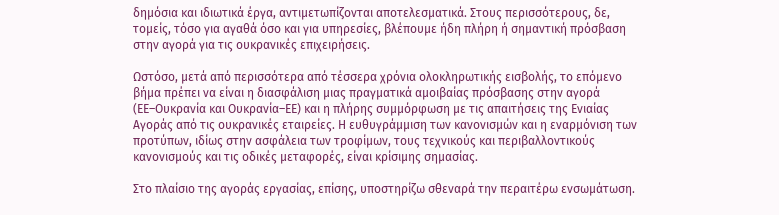δημόσια και ιδιωτικά έργα, αντιμετωπίζονται αποτελεσματικά. Στους περισσότερους, δε, τομείς, τόσο για αγαθά όσο και για υπηρεσίες, βλέπουμε ήδη πλήρη ή σημαντική πρόσβαση στην αγορά για τις ουκρανικές επιχειρήσεις.

Ωστόσο, μετά από περισσότερα από τέσσερα χρόνια ολοκληρωτικής εισβολής, το επόμενο βήμα πρέπει να είναι η διασφάλιση μιας πραγματικά αμοιβαίας πρόσβασης στην αγορά (ΕΕ–Ουκρανία και Ουκρανία–ΕΕ) και η πλήρης συμμόρφωση με τις απαιτήσεις της Ενιαίας Αγοράς από τις ουκρανικές εταιρείες. Η ευθυγράμμιση των κανονισμών και η εναρμόνιση των προτύπων, ιδίως στην ασφάλεια των τροφίμων, τους τεχνικούς και περιβαλλοντικούς κανονισμούς και τις οδικές μεταφορές, είναι κρίσιμης σημασίας.

Στο πλαίσιο της αγοράς εργασίας, επίσης, υποστηρίζω σθεναρά την περαιτέρω ενσωμάτωση.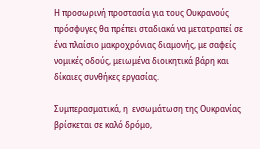Η προσωρινή προστασία για τους Ουκρανούς πρόσφυγες θα πρέπει σταδιακά να μετατραπεί σε ένα πλαίσιο μακροχρόνιας διαμονής, με σαφείς νομικές οδούς, μειωμένα διοικητικά βάρη και δίκαιες συνθήκες εργασίας.

Συμπερασματικά, η  ενσωμάτωση της Ουκρανίας βρίσκεται σε καλό δρόμο,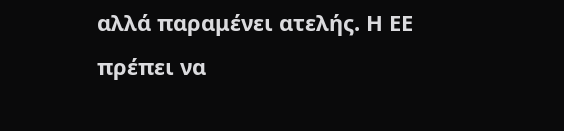αλλά παραμένει ατελής. Η ΕΕ πρέπει να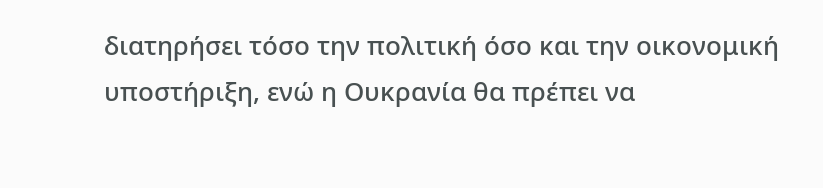διατηρήσει τόσο την πολιτική όσο και την οικονομική υποστήριξη, ενώ η Ουκρανία θα πρέπει να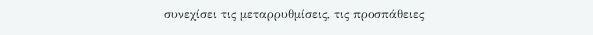συνεχίσει τις μεταρρυθμίσεις, τις προσπάθειες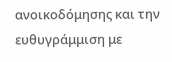ανοικοδόμησης και την ευθυγράμμιση με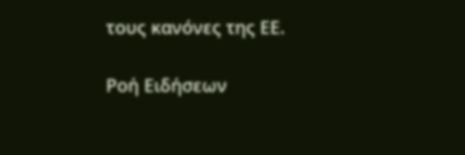τους κανόνες της ΕΕ.

Ροή Ειδήσεων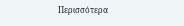Περισσότερα